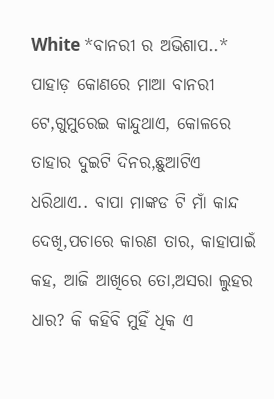White *ବାନରୀ ର ଅଭିଶାପ..* ପାହାଡ଼ କୋଣରେ ମାଆ ବାନରୀ ଟେ,ଗୁମୁରେଇ କାନ୍ଦୁଥାଏ, କୋଳରେ ତାହାର ଦୁଇଟି ଦିନର,ଛୁଆଟିଏ ଧରିଥାଏ.. ବାପା ମାଙ୍କଡ ଟି ମାଁ କାନ୍ଦ ଦେଖି,ପଚାରେ କାରଣ ତାର, କାହାପାଇଁ କହ, ଆଜି ଆଖିରେ ତୋ,ଅସରା ଲୁହର ଧାର? କି କହିବି ମୁହିଁ ଧିକ ଏ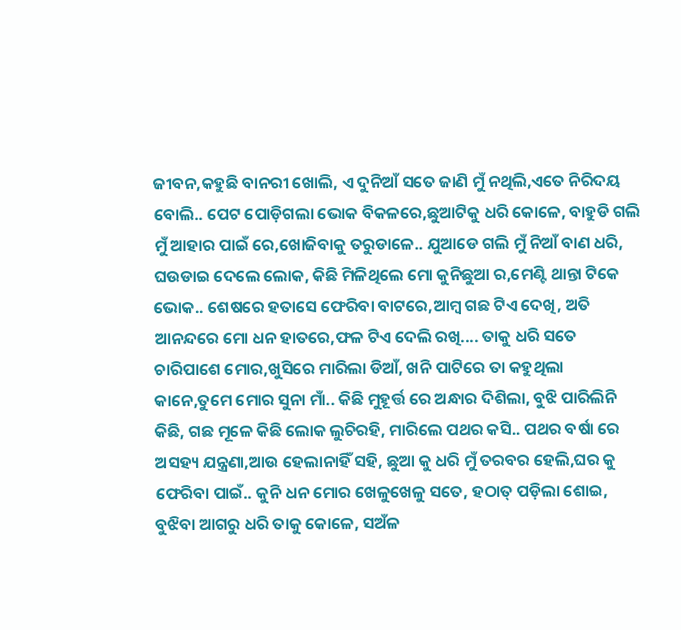ଜୀବନ,କହୁଛି ବାନରୀ ଖୋଲି, ଏ ଦୁନିଆଁ ସତେ ଜାଣି ମୁଁ ନଥିଲି,ଏତେ ନିରିଦୟ ବୋଲି.. ପେଟ ପୋଡ଼ିଗଲା ଭୋକ ବିକଳରେ,ଛୁଆଟିକୁ ଧରି କୋଳେ, ବାହୁଡି ଗଲି ମୁଁ ଆହାର ପାଇଁ ରେ,ଖୋଜିବାକୁ ତରୁଡାଳେ.. ଯୁଆଡେ ଗଲି ମୁଁ ନିଆଁ ବାଣ ଧରି, ଘଉଡାଇ ଦେଲେ ଲୋକ, କିଛି ମିଳିଥିଲେ ମୋ କୁନିଛୁଆ ର,ମେଣ୍ଟି ଥାନ୍ତା ଟିକେ ଭୋକ.. ଶେଷରେ ହତାସେ ଫେରିବା ବାଟରେ,ଆମ୍ବ ଗଛ ଟିଏ ଦେଖି, ଅତି ଆନନ୍ଦରେ ମୋ ଧନ ହାତରେ,ଫଳ ଟିଏ ଦେଲି ରଖି.... ତାକୁ ଧରି ସତେ ଚାରିପାଶେ ମୋର,ଖୁସିରେ ମାରିଲା ଡିଆଁ, ଖନି ପାଟିରେ ତା କହୁଥିଲା କାନେ,ତୁମେ ମୋର ସୁନା ମାଁ.. କିଛି ମୁହୂର୍ତ୍ତ ରେ ଅନ୍ଧାର ଦିଶିଲା, ବୁଝି ପାରିଲିନି କିଛି, ଗଛ ମୂଳେ କିଛି ଲୋକ ଲୁଚିରହି, ମାରିଲେ ପଥର କସି.. ପଥର ବର୍ଷା ରେ ଅସହ୍ୟ ଯନ୍ତ୍ରଣା,ଆଉ ହେଲାନାହିଁ ସହି, ଛୁଆ କୁ ଧରି ମୁଁ ତରବର ହେଲି,ଘର କୁ ଫେରିବା ପାଇଁ.. କୁନି ଧନ ମୋର ଖେଳୁଖେଳୁ ସତେ, ହଠାତ୍ ପଡ଼ିଲା ଶୋଇ, ବୁଝିବା ଆଗରୁ ଧରି ତାକୁ କୋଳେ, ସଅଁଳ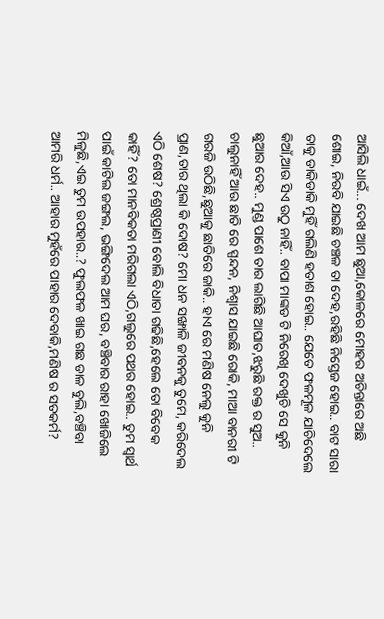ଆସିଲି ଧାଇଁ... ଦେଖ ଆମ ଛୁଆ,କୋଳରେ ମୋହର ଅଚିନ୍ତାରେ ଅଛି ଶୋଇ, ନିରବି ଯାଇଛି ଚଞ୍ଚଳ ତା ଦେହ,ରହିଛି ନିସ୍ତେଜ ହୋଇ.. ବାଟ ସାରା ତାକୁ ଡାକିଡାକି ମୁହିଁ ଗଲିଣି ହତାଶ ହୋଇ.. ଯେତେ ଫଳମୂଳ ଯାଚିଦେଲେ କିଆଁ,ଆଉ ସିଏ ଉଠୁ ନାହିଁ.. ବାପା ମାଙ୍କଡ ଟି ନିରେଖି ଦେଖୁଚି ସେ କୁନି ଛୁଆର ଦେହ.. ମୁଣ୍ଡ ପାଶେ ତାର ଲାଗିଛି ଆଘାତ,ଝରୁଛି ରକ୍ତ ର ସୁଅ.. ଚାଲୁନାହିଁ ଆଉ ଛାତି ରେ ସ୍ପନ୍ଦନ, ନିଶ୍ବାସ ଯାଇଛି ରୋକି, ମାଆ ବାନରୀ ଟି ଗରଜି ଉଠିଛି,ଛୁଆକୁ ଛାତିରେ ଜାକି.. ହାଏ ରେ ମଣିଷ ନେଲୁ କୁନି ପ୍ରାଣ,ତାର ଥିଲା କି ଦୋଷ? ମୋ ଧନ ସଙ୍ଖାଳି ଜୀବନକୁ ତୁମେ, କରିଦେଲ ଏଠି ଶେଷ? ଶ୍ରେଷ୍ଠପ୍ରାଣୀ ବୋଲି ବିଧାତା ଗଢିଛି,ହେଲେ ତୋ ବିବେକ କାହିଁ? ତୋ ମାନବିକତା ମରିଗଲା ଏଠି,ଗଲୁରେ ପଥର ହୋଇ.. ତୁମ ସ୍ବାର୍ଥ ପାଇଁ କାଟିଲ ଜଙ୍ଗଲ, ଭଙ୍ଗିଦେଲ ଆମ ଘର, ବଞ୍ଚିବାର ରାହା ଖୋଜିଲେ ମିଳୁଛି,ଏଇ ତୁମ ଉପହାର..? ଫୁଲଫଳ ଖାଇ ଗଛ ଡାଳ ବୁଲି,ବଞ୍ଚିବା ଆମରି ଧର୍ମ.. ଆହାର ମୁହଁରେ ପାହାର ଦେବାକି,ମଣିଷ ର ସତକର୍ମ?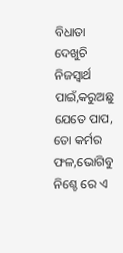ବିଧାତା ଦେଖୁଚି ନିଜସ୍ବାର୍ଥ ପାଇଁ,କରୁଅଛୁ ଯେତେ ପାପ, ତୋ କର୍ମର ଫଳ,ଭୋଗିବୁ ନିଶ୍ଚେ ରେ ଏ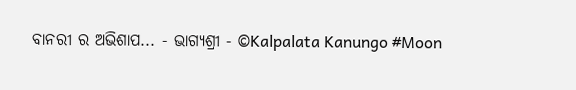ବାନରୀ ର ଅଭିଶାପ... - ଭାଗ୍ୟଶ୍ରୀ - ©Kalpalata Kanungo #Moon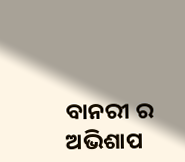ବାନରୀ ର ଅଭିଶାପ